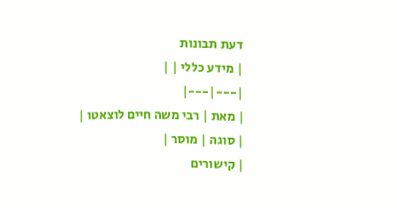דעת תבונות
| מידע כללי | |
|---|---|
| מאת | רבי משה חיים לוצאטו |
| סוגה | מוסר |
| קישורים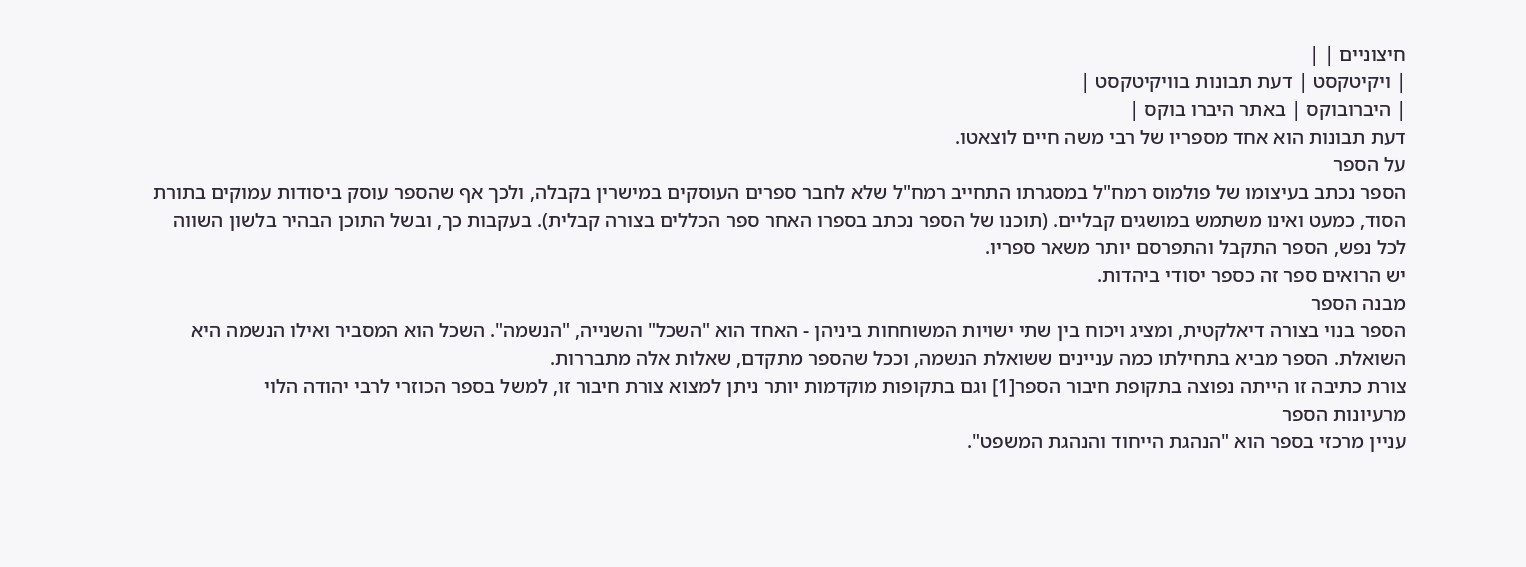חיצוניים | |
| ויקיטקסט | דעת תבונות בוויקיטקסט |
| היברובוקס | באתר היברו בוקס |
דעת תבונות הוא אחד מספריו של רבי משה חיים לוצאטו.
על הספר
הספר נכתב בעיצומו של פולמוס רמח"ל במסגרתו התחייב רמח"ל שלא לחבר ספרים העוסקים במישרין בקבלה, ולכך אף שהספר עוסק ביסודות עמוקים בתורת הסוד, כמעט ואינו משתמש במושגים קבליים. (תוכנו של הספר נכתב בספרו האחר ספר הכללים בצורה קבלית). בעקבות כך, ובשל התוכן הבהיר בלשון השווה לכל נפש, הספר התקבל והתפרסם יותר משאר ספריו.
יש הרואים ספר זה כספר יסודי ביהדות.
מבנה הספר
הספר בנוי בצורה דיאלקטית, ומציג ויכוח בין שתי ישויות המשוחחות ביניהן - האחד הוא "השכל" והשנייה, "הנשמה". השכל הוא המסביר ואילו הנשמה היא השואלת. הספר מביא בתחילתו כמה עניינים ששואלת הנשמה, וככל שהספר מתקדם, שאלות אלה מתבררות.
צורת כתיבה זו הייתה נפוצה בתקופת חיבור הספר[1] וגם בתקופות מוקדמות יותר ניתן למצוא צורת חיבור זו, למשל בספר הכוזרי לרבי יהודה הלוי
מרעיונות הספר
עניין מרכזי בספר הוא "הנהגת הייחוד והנהגת המשפט".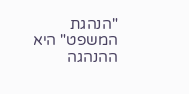"הנהגת המשפט" היא ההנהגה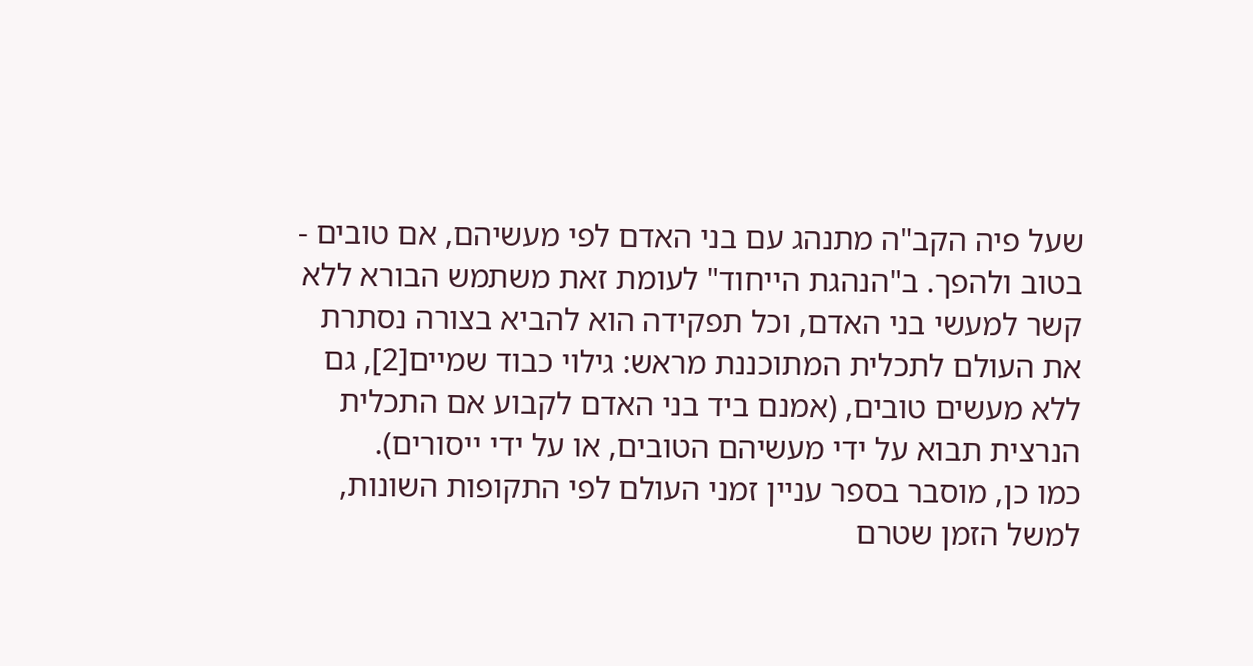שעל פיה הקב"ה מתנהג עם בני האדם לפי מעשיהם, אם טובים - בטוב ולהפך. ב"הנהגת הייחוד" לעומת זאת משתמש הבורא ללא קשר למעשי בני האדם, וכל תפקידה הוא להביא בצורה נסתרת את העולם לתכלית המתוכננת מראש: גילוי כבוד שמיים[2], גם ללא מעשים טובים, (אמנם ביד בני האדם לקבוע אם התכלית הנרצית תבוא על ידי מעשיהם הטובים, או על ידי ייסורים).
כמו כן, מוסבר בספר עניין זמני העולם לפי התקופות השונות, למשל הזמן שטרם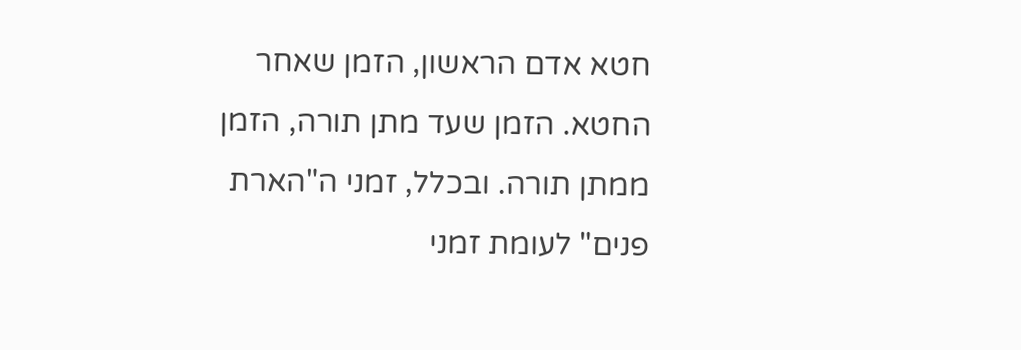חטא אדם הראשון, הזמן שאחר החטא. הזמן שעד מתן תורה, הזמן ממתן תורה. ובכלל, זמני ה"הארת פנים" לעומת זמני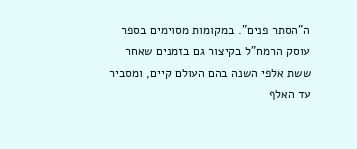ה"הסתר פנים". במקומות מסוימים בספר עוסק הרמח"ל בקיצור גם בזמנים שאחר ששת אלפי השנה בהם העולם קיים, ומסביר עד האלף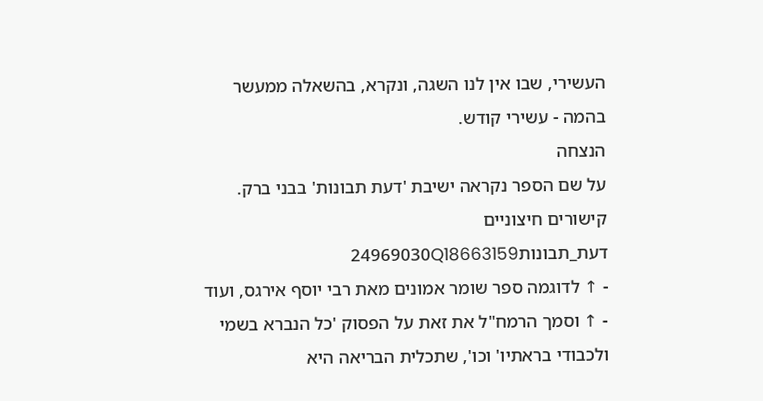העשירי, שבו אין לנו השגה, ונקרא, בהשאלה ממעשר בהמה - עשירי קודש.
הנצחה
על שם הספר נקראה ישיבת 'דעת תבונות' בבני ברק.
קישורים חיצוניים
דעת_תבונות24969030Q18663159
- ↑ לדוגמה ספר שומר אמונים מאת רבי יוסף אירגס, ועוד
- ↑ וסמך הרמח"ל את זאת על הפסוק 'כל הנברא בשמי ולכבודי בראתיו' וכו', שתכלית הבריאה היא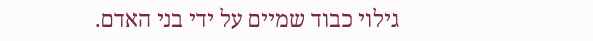גילוי כבוד שמיים על ידי בני האדם.